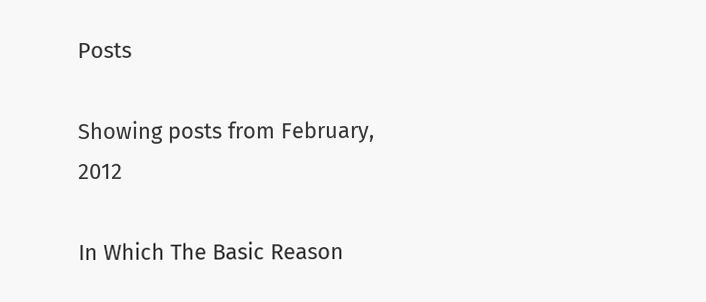Posts

Showing posts from February, 2012

In Which The Basic Reason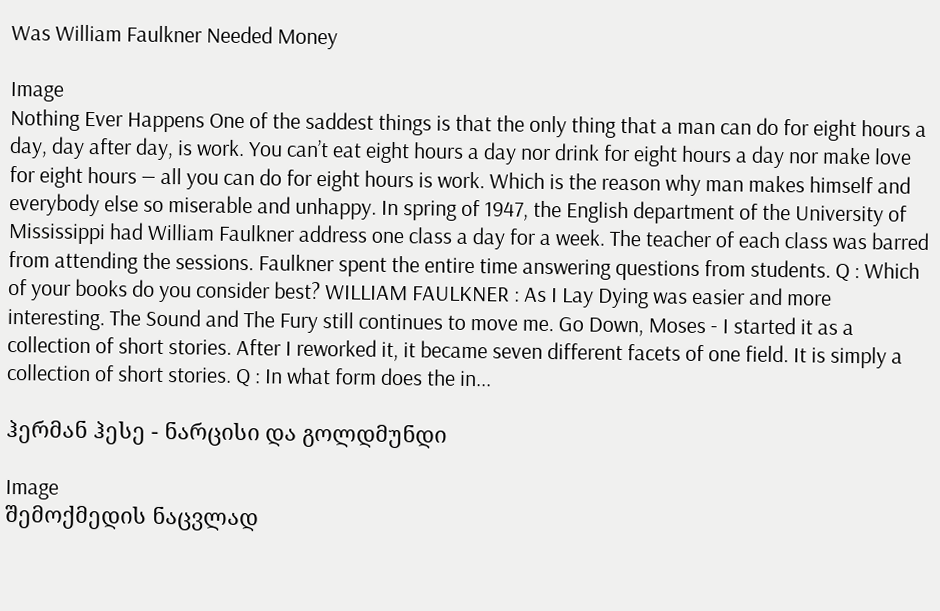Was William Faulkner Needed Money

Image
Nothing Ever Happens One of the saddest things is that the only thing that a man can do for eight hours a day, day after day, is work. You can’t eat eight hours a day nor drink for eight hours a day nor make love for eight hours — all you can do for eight hours is work. Which is the reason why man makes himself and everybody else so miserable and unhappy. In spring of 1947, the English department of the University of Mississippi had William Faulkner address one class a day for a week. The teacher of each class was barred from attending the sessions. Faulkner spent the entire time answering questions from students. Q : Which of your books do you consider best? WILLIAM FAULKNER : As I Lay Dying was easier and more interesting. The Sound and The Fury still continues to move me. Go Down, Moses - I started it as a collection of short stories. After I reworked it, it became seven different facets of one field. It is simply a collection of short stories. Q : In what form does the in...

ჰერმან ჰესე - ნარცისი და გოლდმუნდი

Image
შემოქმედის ნაცვლად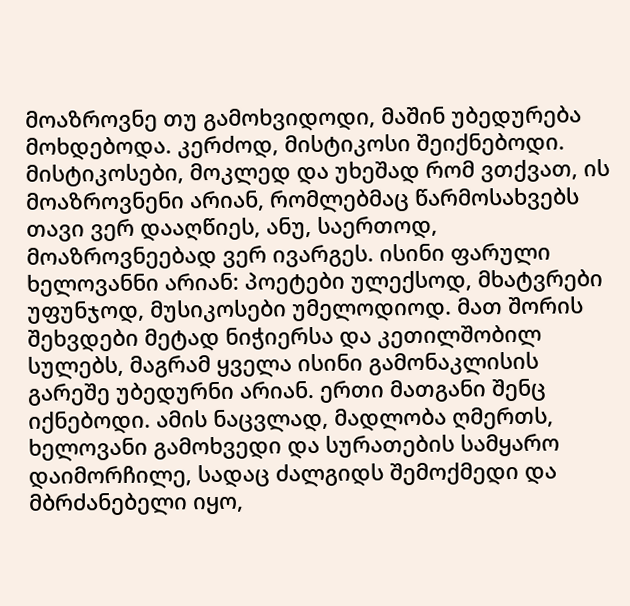მოაზროვნე თუ გამოხვიდოდი, მაშინ უბედურება მოხდებოდა. კერძოდ, მისტიკოსი შეიქნებოდი. მისტიკოსები, მოკლედ და უხეშად რომ ვთქვათ, ის მოაზროვნენი არიან, რომლებმაც წარმოსახვებს თავი ვერ დააღწიეს, ანუ, საერთოდ, მოაზროვნეებად ვერ ივარგეს. ისინი ფარული ხელოვანნი არიან: პოეტები ულექსოდ, მხატვრები უფუნჯოდ, მუსიკოსები უმელოდიოდ. მათ შორის შეხვდები მეტად ნიჭიერსა და კეთილშობილ სულებს, მაგრამ ყველა ისინი გამონაკლისის გარეშე უბედურნი არიან. ერთი მათგანი შენც იქნებოდი. ამის ნაცვლად, მადლობა ღმერთს, ხელოვანი გამოხვედი და სურათების სამყარო დაიმორჩილე, სადაც ძალგიდს შემოქმედი და მბრძანებელი იყო,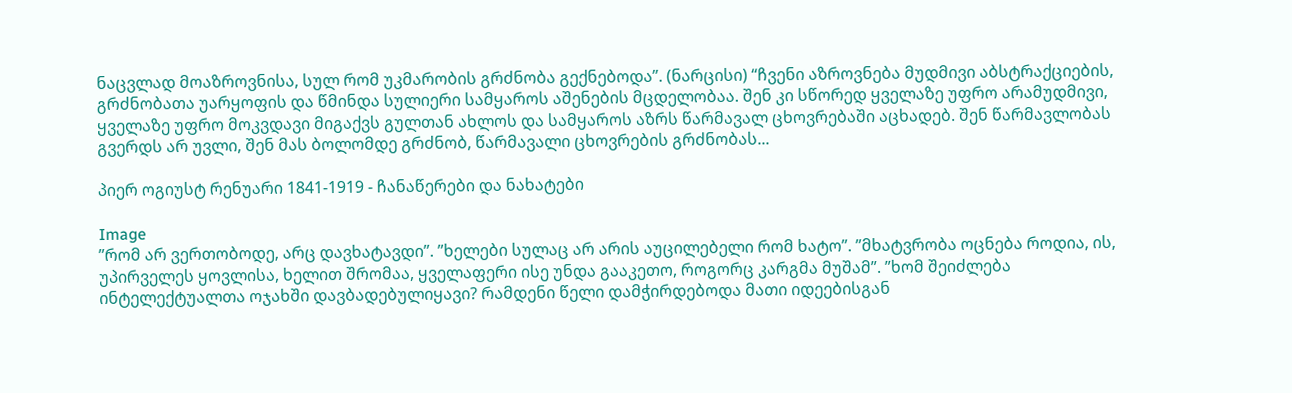ნაცვლად მოაზროვნისა, სულ რომ უკმარობის გრძნობა გექნებოდა”. (ნარცისი) “ჩვენი აზროვნება მუდმივი აბსტრაქციების, გრძნობათა უარყოფის და წმინდა სულიერი სამყაროს აშენების მცდელობაა. შენ კი სწორედ ყველაზე უფრო არამუდმივი, ყველაზე უფრო მოკვდავი მიგაქვს გულთან ახლოს და სამყაროს აზრს წარმავალ ცხოვრებაში აცხადებ. შენ წარმავლობას გვერდს არ უვლი, შენ მას ბოლომდე გრძნობ, წარმავალი ცხოვრების გრძნობას...

პიერ ოგიუსტ რენუარი 1841-1919 - ჩანაწერები და ნახატები

Image
”რომ არ ვერთობოდე, არც დავხატავდი”. ”ხელები სულაც არ არის აუცილებელი რომ ხატო”. ”მხატვრობა ოცნება როდია, ის, უპირველეს ყოვლისა, ხელით შრომაა, ყველაფერი ისე უნდა გააკეთო, როგორც კარგმა მუშამ”. ”ხომ შეიძლება ინტელექტუალთა ოჯახში დავბადებულიყავი? რამდენი წელი დამჭირდებოდა მათი იდეებისგან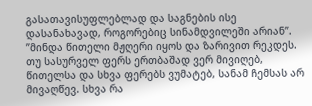გასათავისუფლებლად და საგნების ისე დასანახავად, როგორებიც სინამდვილეში არიან”. ”მინდა წითელი მჟღერი იყოს და ზარივით რეკდეს. თუ სასურველ ფერს ერთბაშად ვერ მივიღებ, წითელსა და სხვა ფერებს ვუმატებ, სანამ ჩემსას არ მივაღწევ. სხვა რა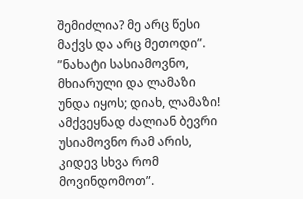შემიძლია? მე არც წესი მაქვს და არც მეთოდი”. ”ნახატი სასიამოვნო, მხიარული და ლამაზი უნდა იყოს; დიახ, ლამაზი! ამქვეყნად ძალიან ბევრი უსიამოვნო რამ არის, კიდევ სხვა რომ მოვინდომოთ”.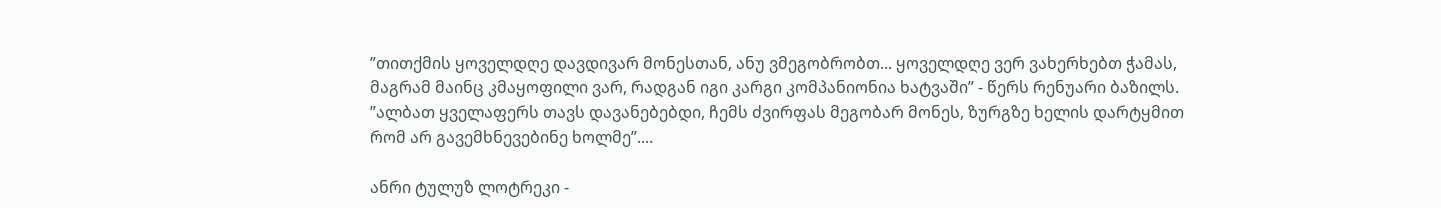”თითქმის ყოველდღე დავდივარ მონესთან, ანუ ვმეგობრობთ... ყოველდღე ვერ ვახერხებთ ჭამას, მაგრამ მაინც კმაყოფილი ვარ, რადგან იგი კარგი კომპანიონია ხატვაში” - წერს რენუარი ბაზილს. ”ალბათ ყველაფერს თავს დავანებებდი, ჩემს ძვირფას მეგობარ მონეს, ზურგზე ხელის დარტყმით რომ არ გავემხნევებინე ხოლმე”....

ანრი ტულუზ ლოტრეკი -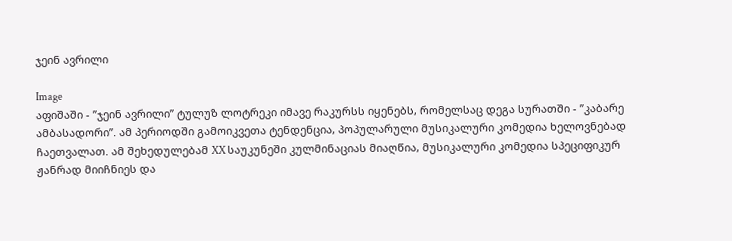ჯეინ ავრილი

Image
აფიშაში - ”ჯეინ ავრილი” ტულუზ ლოტრეკი იმავე რაკურსს იყენებს, რომელსაც დეგა სურათში - ”კაბარე ამბასადორი”. ამ პერიოდში გამოიკვეთა ტენდენცია, პოპულარული მუსიკალური კომედია ხელოვნებად ჩაეთვალათ. ამ შეხედულებამ XX საუკუნეში კულმინაციას მიაღწია, მუსიკალური კომედია სპეციფიკურ ჟანრად მიიჩნიეს და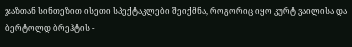ჯაზთან სინთეზით ისეთი სპექტაკლები შეიქმნა, როგორიც იყო კურტ ვაილისა და ბერტოლდ ბრეჰტის -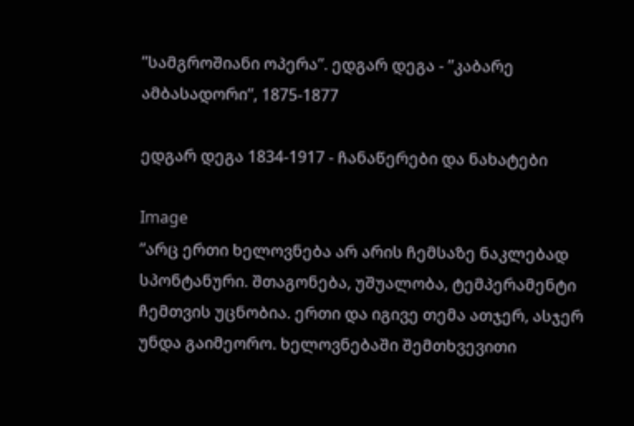”სამგროშიანი ოპერა”. ედგარ დეგა - ”კაბარე ამბასადორი”, 1875-1877

ედგარ დეგა 1834-1917 - ჩანაწერები და ნახატები

Image
”არც ერთი ხელოვნება არ არის ჩემსაზე ნაკლებად სპონტანური. შთაგონება, უშუალობა, ტემპერამენტი ჩემთვის უცნობია. ერთი და იგივე თემა ათჯერ, ასჯერ უნდა გაიმეორო. ხელოვნებაში შემთხვევითი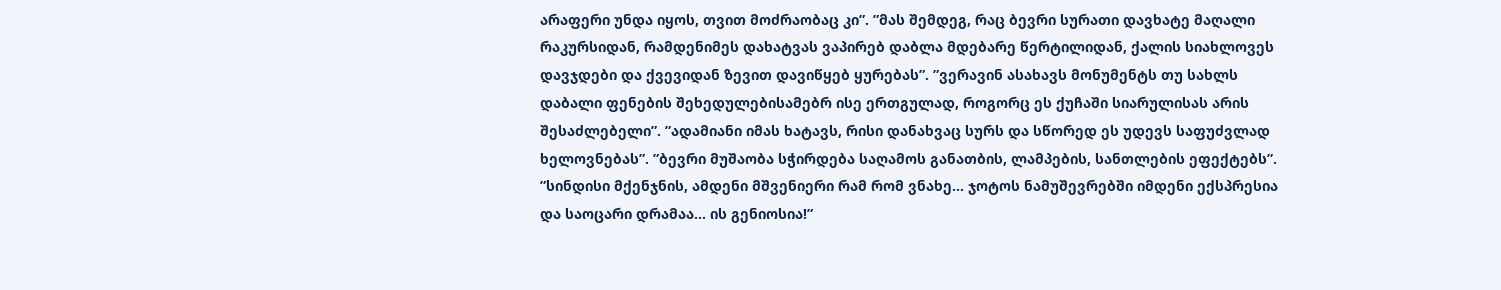არაფერი უნდა იყოს, თვით მოძრაობაც კი”. ”მას შემდეგ, რაც ბევრი სურათი დავხატე მაღალი რაკურსიდან, რამდენიმეს დახატვას ვაპირებ დაბლა მდებარე წერტილიდან, ქალის სიახლოვეს დავჯდები და ქვევიდან ზევით დავიწყებ ყურებას”. ”ვერავინ ასახავს მონუმენტს თუ სახლს დაბალი ფენების შეხედულებისამებრ ისე ერთგულად, როგორც ეს ქუჩაში სიარულისას არის შესაძლებელი”. ”ადამიანი იმას ხატავს, რისი დანახვაც სურს და სწორედ ეს უდევს საფუძვლად ხელოვნებას”. ”ბევრი მუშაობა სჭირდება საღამოს განათბის, ლამპების, სანთლების ეფექტებს”. ”სინდისი მქენჯნის, ამდენი მშვენიერი რამ რომ ვნახე... ჯოტოს ნამუშევრებში იმდენი ექსპრესია და საოცარი დრამაა... ის გენიოსია!”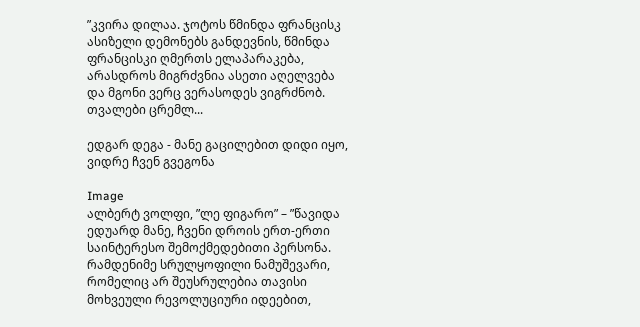”კვირა დილაა. ჯოტოს წმინდა ფრანცისკ ასიზელი დემონებს განდევნის, წმინდა ფრანცისკი ღმერთს ელაპარაკება, არასდროს მიგრძვნია ასეთი აღელვება და მგონი ვერც ვერასოდეს ვიგრძნობ. თვალები ცრემლ...

ედგარ დეგა - მანე გაცილებით დიდი იყო, ვიდრე ჩვენ გვეგონა

Image
ალბერტ ვოლფი, ”ლე ფიგარო” – ”წავიდა ედუარდ მანე, ჩვენი დროის ერთ-ერთი საინტერესო შემოქმედებითი პერსონა. რამდენიმე სრულყოფილი ნამუშევარი, რომელიც არ შეუსრულებია თავისი მოხვეული რევოლუციური იდეებით,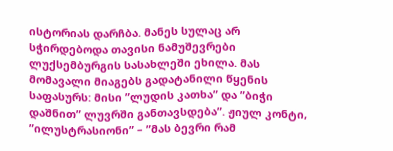ისტორიას დარჩბა. მანეს სულაც არ სჭირდებოდა თავისი ნამუშევრები ლუქსემბურგის სასახლეში ეხილა. მას მომავალი მიაგებს გადატანილი წყენის საფასურს: მისი ”ლუდის კათხა” და ”ბიჭი დაშნით” ლუვრში განთავსდება”. ჟიულ კონტი, ”ილუსტრასიონი” – ”მას ბევრი რამ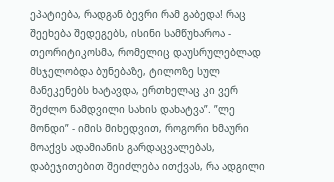ეპატიება, რადგან ბევრი რამ გაბედა! რაც შეეხება შედეგებს, ისინი სამწუხაროა - თეორიტიკოსმა, რომელიც დაუსრულებლად მსჯელობდა ბუნებაზე, ტილოზე სულ მანეკენებს ხატავდა, ერთხელაც კი ვერ შეძლო ნამდვილი სახის დახატვა”. ”ლე მონდი” - იმის მიხედვით, როგორი ხმაური მოაქვს ადამიანის გარდაცვალებას, დაბეჯითებით შეიძლება ითქვას, რა ადგილი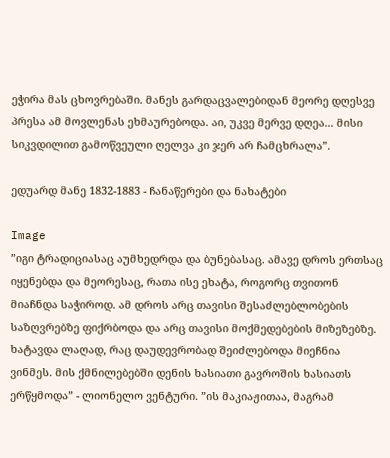ეჭირა მას ცხოვრებაში. მანეს გარდაცვალებიდან მეორე დღესვე პრესა ამ მოვლენას ეხმაურებოდა. აი, უკვე მერვე დღეა... მისი სიკვდილით გამოწვეული ღელვა კი ჯერ არ ჩამცხრალა”.

ედუარდ მანე 1832-1883 - ჩანაწერები და ნახატები

Image
”იგი ტრადიციასაც აუმხედრდა და ბუნებასაც. ამავე დროს ერთსაც იყენებდა და მეორესაც, რათა ისე ეხატა, როგორც თვითონ მიაჩნდა საჭიროდ. ამ დროს არც თავისი შესაძლებლობების საზღვრებზე ფიქრბოდა და არც თავისი მოქმედებების მიზეზებზე. ხატავდა ლაღად, რაც დაუდევრობად შეიძლებოდა მიეჩნია ვინმეს. მის ქმნილებებში დენის ხასიათი გავროშის ხასიათს ერწყმოდა” - ლიონელო ვენტური. ”ის მაკიაჟითაა, მაგრამ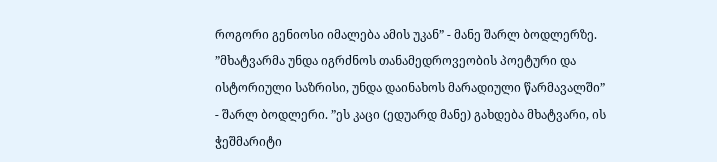როგორი გენიოსი იმალება ამის უკან” - მანე შარლ ბოდლერზე. ”მხატვარმა უნდა იგრძნოს თანამედროვეობის პოეტური და ისტორიული საზრისი, უნდა დაინახოს მარადიული წარმავალში” - შარლ ბოდლერი. ”ეს კაცი (ედუარდ მანე) გახდება მხატვარი, ის ჭეშმარიტი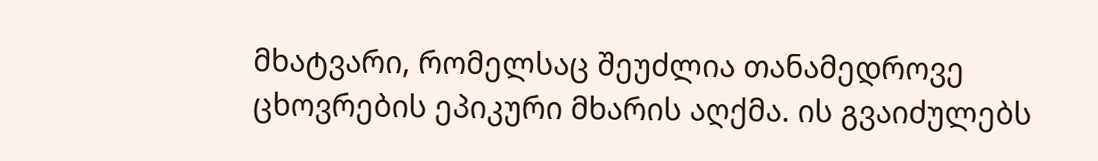მხატვარი, რომელსაც შეუძლია თანამედროვე ცხოვრების ეპიკური მხარის აღქმა. ის გვაიძულებს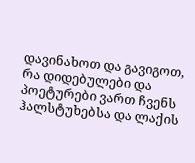დავინახოთ და გავიგოთ, რა დიდებულები და პოეტურები ვართ ჩვენს ჰალსტუხებსა და ლაქის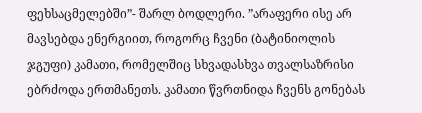ფეხსაცმელებში”- შარლ ბოდლერი. ”არაფერი ისე არ მავსებდა ენერგიით, როგორც ჩვენი (ბატინიოლის ჯგუფი) კამათი, რომელშიც სხვადასხვა თვალსაზრისი ებრძოდა ერთმანეთს. კამათი წვრთნიდა ჩვენს გონებას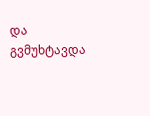და გვმუხტავდა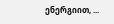ენერგიით, ...